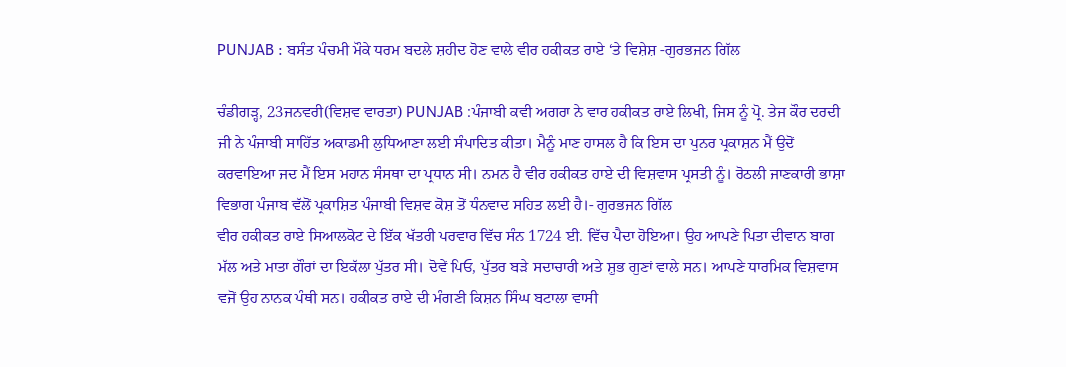PUNJAB : ਬਸੰਤ ਪੰਚਮੀ ਮੌਕੇ ਧਰਮ ਬਦਲੇ ਸ਼ਹੀਦ ਹੋਣ ਵਾਲੇ ਵੀਰ ਹਕੀਕਤ ਰਾਏ ‘ਤੇ ਵਿਸ਼ੇਸ਼ -ਗੁਰਭਜਨ ਗਿੱਲ

ਚੰਡੀਗੜ੍ਹ, 23ਜਨਵਰੀ(ਵਿਸ਼ਵ ਵਾਰਤਾ) PUNJAB :ਪੰਜਾਬੀ ਕਵੀ ਅਗਰਾ ਨੇ ਵਾਰ ਹਕੀਕਤ ਰਾਏ ਲਿਖੀ, ਜਿਸ ਨੂੰ ਪ੍ਰੋ. ਤੇਜ ਕੌਰ ਦਰਦੀ ਜੀ ਨੇ ਪੰਜਾਬੀ ਸਾਹਿੱਤ ਅਕਾਡਮੀ ਲੁਧਿਆਣਾ ਲਈ ਸੰਪਾਦਿਤ ਕੀਤਾ। ਮੈਨੂੰ ਮਾਣ ਹਾਸਲ ਹੈ ਕਿ ਇਸ ਦਾ ਪੁਨਰ ਪ੍ਰਕਾਸ਼ਨ ਮੈਂ ਉਦੋਂ ਕਰਵਾਇਆ ਜਦ ਮੈਂ ਇਸ ਮਹਾਨ ਸੰਸਥਾ ਦਾ ਪ੍ਰਧਾਨ ਸੀ। ਨਮਨ ਹੈ ਵੀਰ ਹਕੀਕਤ ਹਾਏ ਦੀ ਵਿਸ਼ਵਾਸ ਪ੍ਰਸਤੀ ਨੂੰ। ਰੋਠਲੀ ਜਾਣਕਾਰੀ ਭਾਸ਼ਾ ਵਿਭਾਗ ਪੰਜਾਬ ਵੱਲੋਂ ਪ੍ਰਕਾਸ਼ਿਤ ਪੰਜਾਬੀ ਵਿਸ਼ਵ ਕੋਸ਼ ਤੋਂ ਧੰਨਵਾਦ ਸਹਿਤ ਲਈ ਹੈ।- ਗੁਰਭਜਨ ਗਿੱਲ
ਵੀਰ ਹਕੀਕਤ ਰਾਏ ਸਿਆਲਕੋਟ ਦੇ ਇੱਕ ਖੱਤਰੀ ਪਰਵਾਰ ਵਿੱਚ ਸੰਨ 1724 ਈ. ਵਿੱਚ ਪੈਦਾ ਹੋਇਆ। ਉਹ ਆਪਣੇ ਪਿਤਾ ਦੀਵਾਨ ਬਾਗ ਮੱਲ ਅਤੇ ਮਾਤਾ ਗੌਰਾਂ ਦਾ ਇਕੱਲਾ ਪੁੱਤਰ ਸੀ। ਦੋਵੇਂ ਪਿਓ, ਪੁੱਤਰ ਬੜੇ ਸਦਾਚਾਰੀ ਅਤੇ ਸ਼ੁਭ ਗੁਣਾਂ ਵਾਲੇ ਸਨ। ਆਪਣੇ ਧਾਰਮਿਕ ਵਿਸ਼ਵਾਸ ਵਜੋਂ ਉਹ ਨਾਨਕ ਪੰਥੀ ਸਨ। ਹਕੀਕਤ ਰਾਏ ਦੀ ਮੰਗਣੀ ਕਿਸ਼ਨ ਸਿੰਘ ਬਟਾਲਾ ਵਾਸੀ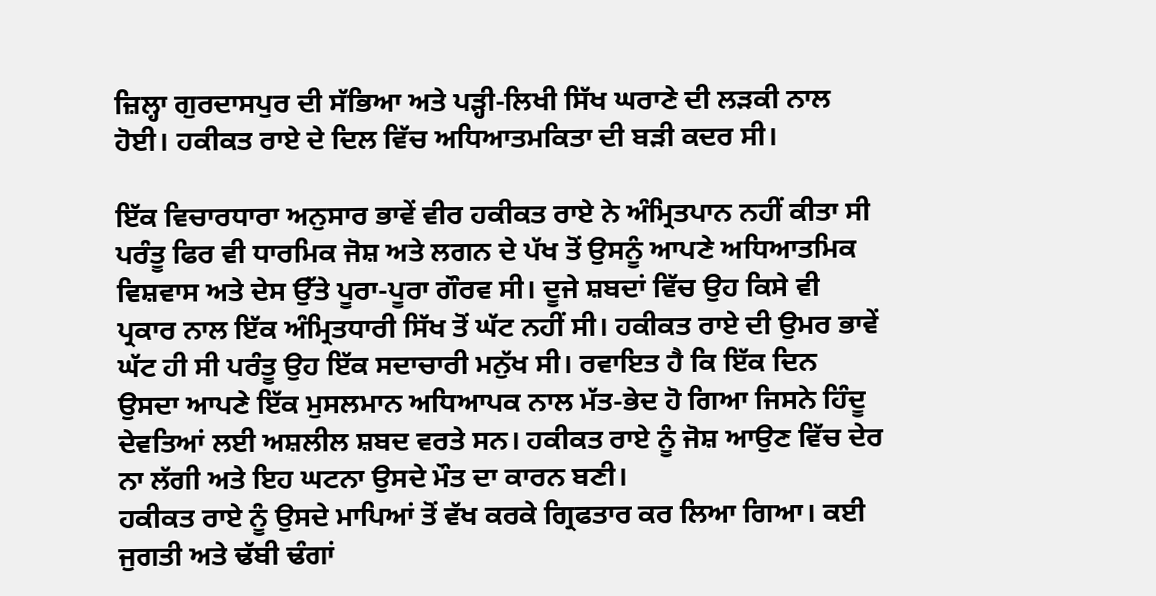ਜ਼ਿਲ੍ਹਾ ਗੁਰਦਾਸਪੁਰ ਦੀ ਸੱਭਿਆ ਅਤੇ ਪੜ੍ਹੀ-ਲਿਖੀ ਸਿੱਖ ਘਰਾਣੇ ਦੀ ਲੜਕੀ ਨਾਲ ਹੋਈ। ਹਕੀਕਤ ਰਾਏ ਦੇ ਦਿਲ ਵਿੱਚ ਅਧਿਆਤਮਕਿਤਾ ਦੀ ਬੜੀ ਕਦਰ ਸੀ।

ਇੱਕ ਵਿਚਾਰਧਾਰਾ ਅਨੁਸਾਰ ਭਾਵੇਂ ਵੀਰ ਹਕੀਕਤ ਰਾਏ ਨੇ ਅੰਮ੍ਰਿਤਪਾਨ ਨਹੀਂ ਕੀਤਾ ਸੀ ਪਰੰਤੂ ਫਿਰ ਵੀ ਧਾਰਮਿਕ ਜੋਸ਼ ਅਤੇ ਲਗਨ ਦੇ ਪੱਖ ਤੋਂ ਉਸਨੂੰ ਆਪਣੇ ਅਧਿਆਤਮਿਕ ਵਿਸ਼ਵਾਸ ਅਤੇ ਦੇਸ ਉੱਤੇ ਪੂਰਾ-ਪੂਰਾ ਗੌਰਵ ਸੀ। ਦੂਜੇ ਸ਼ਬਦਾਂ ਵਿੱਚ ਉਹ ਕਿਸੇ ਵੀ ਪ੍ਰਕਾਰ ਨਾਲ ਇੱਕ ਅੰਮ੍ਰਿਤਧਾਰੀ ਸਿੱਖ ਤੋਂ ਘੱਟ ਨਹੀਂ ਸੀ। ਹਕੀਕਤ ਰਾਏ ਦੀ ਉਮਰ ਭਾਵੇਂ ਘੱਟ ਹੀ ਸੀ ਪਰੰਤੂ ਉਹ ਇੱਕ ਸਦਾਚਾਰੀ ਮਨੁੱਖ ਸੀ। ਰਵਾਇਤ ਹੈ ਕਿ ਇੱਕ ਦਿਨ ਉਸਦਾ ਆਪਣੇ ਇੱਕ ਮੁਸਲਮਾਨ ਅਧਿਆਪਕ ਨਾਲ ਮੱਤ-ਭੇਦ ਹੋ ਗਿਆ ਜਿਸਨੇ ਹਿੰਦੂ ਦੇਵਤਿਆਂ ਲਈ ਅਸ਼ਲੀਲ ਸ਼ਬਦ ਵਰਤੇ ਸਨ। ਹਕੀਕਤ ਰਾਏ ਨੂੰ ਜੋਸ਼ ਆਉਣ ਵਿੱਚ ਦੇਰ ਨਾ ਲੱਗੀ ਅਤੇ ਇਹ ਘਟਨਾ ਉਸਦੇ ਮੌਤ ਦਾ ਕਾਰਨ ਬਣੀ।
ਹਕੀਕਤ ਰਾਏ ਨੂੰ ਉਸਦੇ ਮਾਪਿਆਂ ਤੋਂ ਵੱਖ ਕਰਕੇ ਗ੍ਰਿਫਤਾਰ ਕਰ ਲਿਆ ਗਿਆ। ਕਈ ਜੁਗਤੀ ਅਤੇ ਢੱਬੀ ਢੰਗਾਂ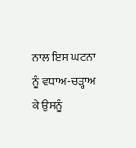ਨਾਲ ਇਸ ਘਟਨਾ ਨੂੰ ਵਧਾਅ-ਚੜ੍ਹਾਅ ਕੇ ਉਸਨੂੰ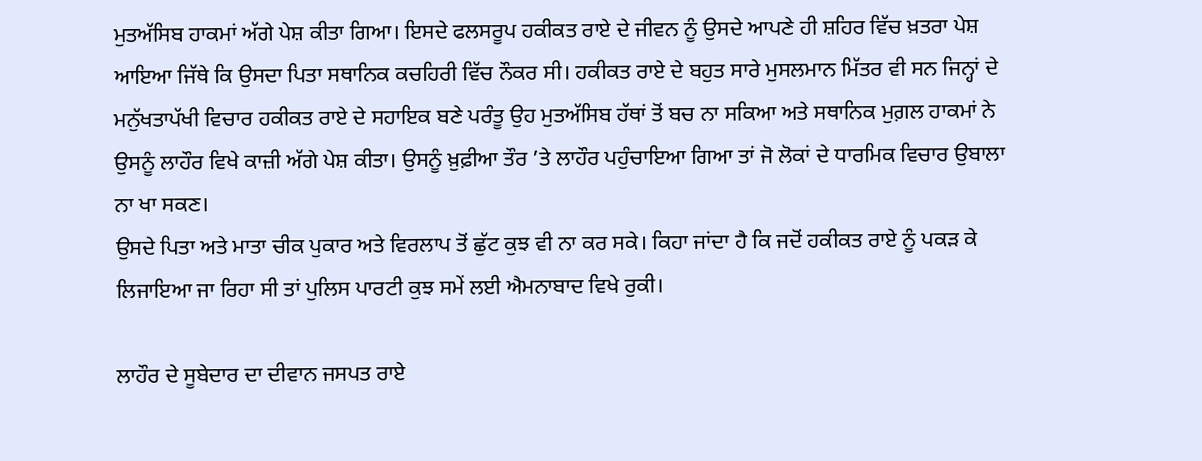ਮੁਤਅੱਸਿਬ ਹਾਕਮਾਂ ਅੱਗੇ ਪੇਸ਼ ਕੀਤਾ ਗਿਆ। ਇਸਦੇ ਫਲਸਰੂਪ ਹਕੀਕਤ ਰਾਏ ਦੇ ਜੀਵਨ ਨੂੰ ਉਸਦੇ ਆਪਣੇ ਹੀ ਸ਼ਹਿਰ ਵਿੱਚ ਖ਼ਤਰਾ ਪੇਸ਼ ਆਇਆ ਜਿੱਥੇ ਕਿ ਉਸਦਾ ਪਿਤਾ ਸਥਾਨਿਕ ਕਚਹਿਰੀ ਵਿੱਚ ਨੌਕਰ ਸੀ। ਹਕੀਕਤ ਰਾਏ ਦੇ ਬਹੁਤ ਸਾਰੇ ਮੁਸਲਮਾਨ ਮਿੱਤਰ ਵੀ ਸਨ ਜਿਨ੍ਹਾਂ ਦੇ ਮਨੁੱਖਤਾਪੱਖੀ ਵਿਚਾਰ ਹਕੀਕਤ ਰਾਏ ਦੇ ਸਹਾਇਕ ਬਣੇ ਪਰੰਤੂ ਉਹ ਮੁਤਅੱਸਿਬ ਹੱਥਾਂ ਤੋਂ ਬਚ ਨਾ ਸਕਿਆ ਅਤੇ ਸਥਾਨਿਕ ਮੁਗ਼ਲ ਹਾਕਮਾਂ ਨੇ ਉਸਨੂੰ ਲਾਹੌਰ ਵਿਖੇ ਕਾਜ਼ੀ ਅੱਗੇ ਪੇਸ਼ ਕੀਤਾ। ਉਸਨੂੰ ਖ਼ੁਫ਼ੀਆ ਤੌਰ ’ਤੇ ਲਾਹੌਰ ਪਹੁੰਚਾਇਆ ਗਿਆ ਤਾਂ ਜੋ ਲੋਕਾਂ ਦੇ ਧਾਰਮਿਕ ਵਿਚਾਰ ਉਬਾਲਾ ਨਾ ਖਾ ਸਕਣ।
ਉਸਦੇ ਪਿਤਾ ਅਤੇ ਮਾਤਾ ਚੀਕ ਪੁਕਾਰ ਅਤੇ ਵਿਰਲਾਪ ਤੋਂ ਛੁੱਟ ਕੁਝ ਵੀ ਨਾ ਕਰ ਸਕੇ। ਕਿਹਾ ਜਾਂਦਾ ਹੈ ਕਿ ਜਦੋਂ ਹਕੀਕਤ ਰਾਏ ਨੂੰ ਪਕੜ ਕੇ ਲਿਜਾਇਆ ਜਾ ਰਿਹਾ ਸੀ ਤਾਂ ਪੁਲਿਸ ਪਾਰਟੀ ਕੁਝ ਸਮੇਂ ਲਈ ਐਮਨਾਬਾਦ ਵਿਖੇ ਰੁਕੀ।

ਲਾਹੌਰ ਦੇ ਸੂਬੇਦਾਰ ਦਾ ਦੀਵਾਨ ਜਸਪਤ ਰਾਏ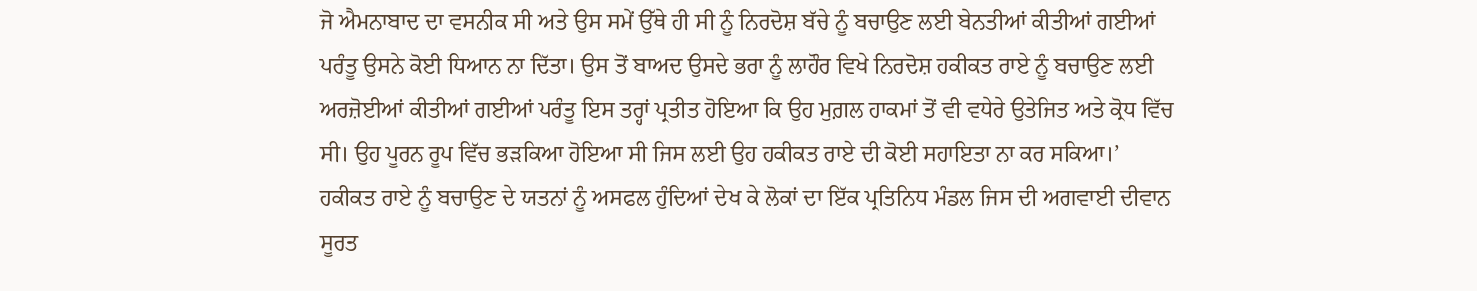ਜੋ ਐਮਨਾਬਾਦ ਦਾ ਵਸਨੀਕ ਸੀ ਅਤੇ ਉਸ ਸਮੇਂ ਉੱਥੇ ਹੀ ਸੀ ਨੂੰ ਨਿਰਦੋਸ਼ ਬੱਚੇ ਨੂੰ ਬਚਾਉਣ ਲਈ ਬੇਨਤੀਆਂ ਕੀਤੀਆਂ ਗਈਆਂ ਪਰੰਤੂ ਉਸਨੇ ਕੋਈ ਧਿਆਨ ਨਾ ਦਿੱਤਾ। ਉਸ ਤੋਂ ਬਾਅਦ ਉਸਦੇ ਭਰਾ ਨੂੰ ਲਾਹੌਰ ਵਿਖੇ ਨਿਰਦੋਸ਼ ਹਕੀਕਤ ਰਾਏ ਨੂੰ ਬਚਾਉਣ ਲਈ ਅਰਜ਼ੋਈਆਂ ਕੀਤੀਆਂ ਗਈਆਂ ਪਰੰਤੂ ਇਸ ਤਰ੍ਹਾਂ ਪ੍ਰਤੀਤ ਹੋਇਆ ਕਿ ਉਹ ਮੁਗ਼ਲ ਹਾਕਮਾਂ ਤੋਂ ਵੀ ਵਧੇਰੇ ਉਤੇਜਿਤ ਅਤੇ ਕ੍ਰੋਧ ਵਿੱਚ ਸੀ। ਉਹ ਪੂਰਨ ਰੂਪ ਵਿੱਚ ਭੜਕਿਆ ਹੋਇਆ ਸੀ ਜਿਸ ਲਈ ਉਹ ਹਕੀਕਤ ਰਾਏ ਦੀ ਕੋਈ ਸਹਾਇਤਾ ਨਾ ਕਰ ਸਕਿਆ।’
ਹਕੀਕਤ ਰਾਏ ਨੂੰ ਬਚਾਉਣ ਦੇ ਯਤਨਾਂ ਨੂੰ ਅਸਫਲ ਹੁੰਦਿਆਂ ਦੇਖ ਕੇ ਲੋਕਾਂ ਦਾ ਇੱਕ ਪ੍ਰਤਿਨਿਧ ਮੰਡਲ ਜਿਸ ਦੀ ਅਗਵਾਈ ਦੀਵਾਨ ਸੂਰਤ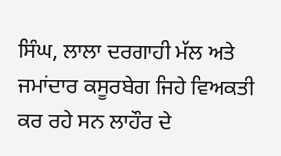ਸਿੰਘ, ਲਾਲਾ ਦਰਗਾਹੀ ਮੱਲ ਅਤੇ ਜਮਾਂਦਾਰ ਕਸੂਰਬੇਗ ਜਿਹੇ ਵਿਅਕਤੀ ਕਰ ਰਹੇ ਸਨ ਲਾਹੌਰ ਦੇ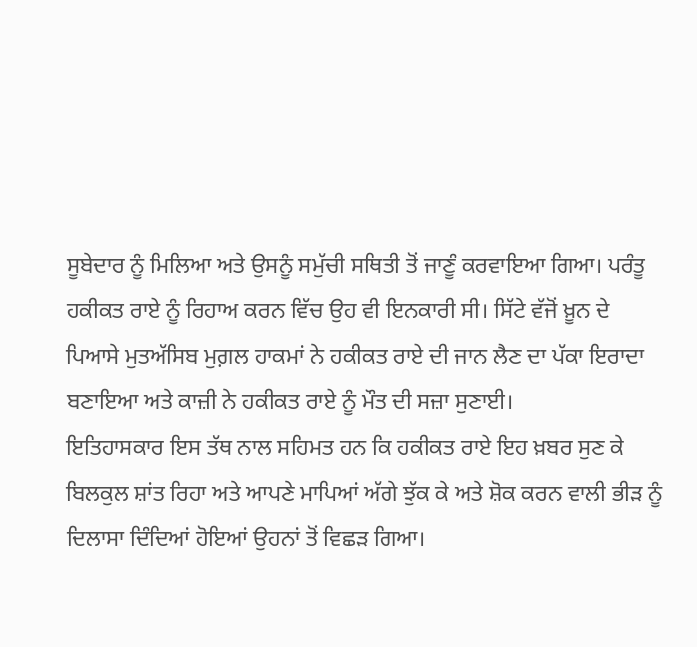ਸੂਬੇਦਾਰ ਨੂੰ ਮਿਲਿਆ ਅਤੇ ਉਸਨੂੰ ਸਮੁੱਚੀ ਸਥਿਤੀ ਤੋਂ ਜਾਣੂੰ ਕਰਵਾਇਆ ਗਿਆ। ਪਰੰਤੂ ਹਕੀਕਤ ਰਾਏ ਨੂੰ ਰਿਹਾਅ ਕਰਨ ਵਿੱਚ ਉਹ ਵੀ ਇਨਕਾਰੀ ਸੀ। ਸਿੱਟੇ ਵੱਜੋਂ ਖ਼ੂਨ ਦੇ ਪਿਆਸੇ ਮੁਤਅੱਸਿਬ ਮੁਗ਼ਲ ਹਾਕਮਾਂ ਨੇ ਹਕੀਕਤ ਰਾਏ ਦੀ ਜਾਨ ਲੈਣ ਦਾ ਪੱਕਾ ਇਰਾਦਾ ਬਣਾਇਆ ਅਤੇ ਕਾਜ਼ੀ ਨੇ ਹਕੀਕਤ ਰਾਏ ਨੂੰ ਮੌਤ ਦੀ ਸਜ਼ਾ ਸੁਣਾਈ।
ਇਤਿਹਾਸਕਾਰ ਇਸ ਤੱਥ ਨਾਲ ਸਹਿਮਤ ਹਨ ਕਿ ਹਕੀਕਤ ਰਾਏ ਇਹ ਖ਼ਬਰ ਸੁਣ ਕੇ ਬਿਲਕੁਲ ਸ਼ਾਂਤ ਰਿਹਾ ਅਤੇ ਆਪਣੇ ਮਾਪਿਆਂ ਅੱਗੇ ਝੁੱਕ ਕੇ ਅਤੇ ਸ਼ੋਕ ਕਰਨ ਵਾਲੀ ਭੀੜ ਨੂੰ ਦਿਲਾਸਾ ਦਿੰਦਿਆਂ ਹੋਇਆਂ ਉਹਨਾਂ ਤੋਂ ਵਿਛੜ ਗਿਆ।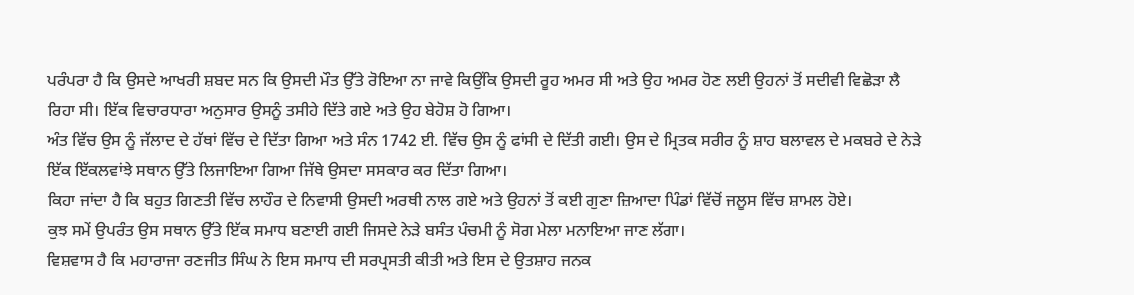ਪਰੰਪਰਾ ਹੈ ਕਿ ਉਸਦੇ ਆਖਰੀ ਸ਼ਬਦ ਸਨ ਕਿ ਉਸਦੀ ਮੌਤ ਉੱਤੇ ਰੋਇਆ ਨਾ ਜਾਵੇ ਕਿਉਂਕਿ ਉਸਦੀ ਰੂਹ ਅਮਰ ਸੀ ਅਤੇ ਉਹ ਅਮਰ ਹੋਣ ਲਈ ਉਹਨਾਂ ਤੋਂ ਸਦੀਵੀ ਵਿਛੋੜਾ ਲੈ ਰਿਹਾ ਸੀ। ਇੱਕ ਵਿਚਾਰਧਾਰਾ ਅਨੁਸਾਰ ਉਸਨੂੰ ਤਸੀਹੇ ਦਿੱਤੇ ਗਏ ਅਤੇ ਉਹ ਬੇਹੋਸ਼ ਹੋ ਗਿਆ।
ਅੰਤ ਵਿੱਚ ਉਸ ਨੂੰ ਜੱਲਾਦ ਦੇ ਹੱਥਾਂ ਵਿੱਚ ਦੇ ਦਿੱਤਾ ਗਿਆ ਅਤੇ ਸੰਨ 1742 ਈ. ਵਿੱਚ ਉਸ ਨੂੰ ਫਾਂਸੀ ਦੇ ਦਿੱਤੀ ਗਈ। ਉਸ ਦੇ ਮ੍ਰਿਤਕ ਸਰੀਰ ਨੂੰ ਸ਼ਾਹ ਬਲਾਵਲ ਦੇ ਮਕਬਰੇ ਦੇ ਨੇੜੇ ਇੱਕ ਇੱਕਲਵਾਂਝੇ ਸਥਾਨ ਉੱਤੇ ਲਿਜਾਇਆ ਗਿਆ ਜਿੱਥੇ ਉਸਦਾ ਸਸਕਾਰ ਕਰ ਦਿੱਤਾ ਗਿਆ।
ਕਿਹਾ ਜਾਂਦਾ ਹੈ ਕਿ ਬਹੁਤ ਗਿਣਤੀ ਵਿੱਚ ਲਾਹੌਰ ਦੇ ਨਿਵਾਸੀ ਉਸਦੀ ਅਰਥੀ ਨਾਲ ਗਏ ਅਤੇ ਉਹਨਾਂ ਤੋਂ ਕਈ ਗੁਣਾ ਜ਼ਿਆਦਾ ਪਿੰਡਾਂ ਵਿੱਚੋਂ ਜਲੂਸ ਵਿੱਚ ਸ਼ਾਮਲ ਹੋਏ।
ਕੁਝ ਸਮੇਂ ਉਪਰੰਤ ਉਸ ਸਥਾਨ ਉੱਤੇ ਇੱਕ ਸਮਾਧ ਬਣਾਈ ਗਈ ਜਿਸਦੇ ਨੇੜੇ ਬਸੰਤ ਪੰਚਮੀ ਨੂੰ ਸੋਗ ਮੇਲਾ ਮਨਾਇਆ ਜਾਣ ਲੱਗਾ।
ਵਿਸ਼ਵਾਸ ਹੈ ਕਿ ਮਹਾਰਾਜਾ ਰਣਜੀਤ ਸਿੰਘ ਨੇ ਇਸ ਸਮਾਧ ਦੀ ਸਰਪ੍ਰਸਤੀ ਕੀਤੀ ਅਤੇ ਇਸ ਦੇ ਉਤਸ਼ਾਹ ਜਨਕ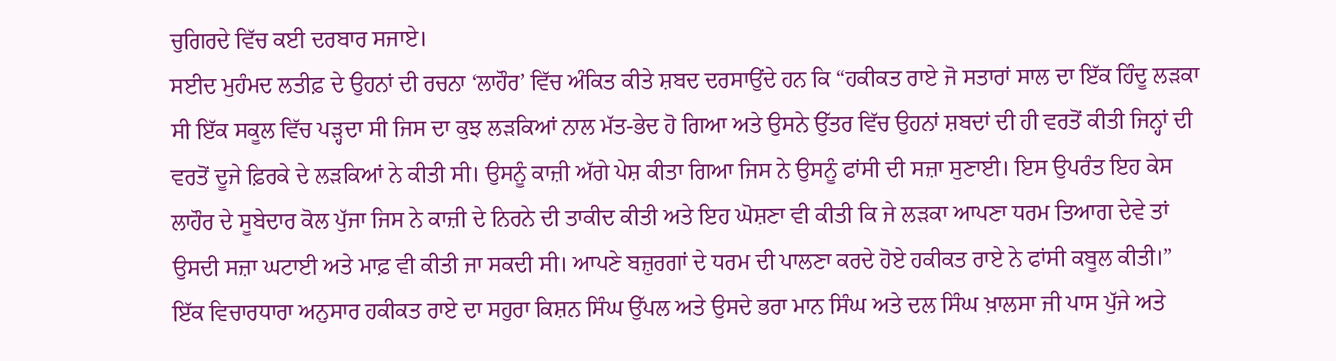ਚੁਗਿਰਦੇ ਵਿੱਚ ਕਈ ਦਰਬਾਰ ਸਜਾਏ।
ਸਈਦ ਮੁਹੰਮਦ ਲਤੀਫ਼ ਦੇ ਉਹਨਾਂ ਦੀ ਰਚਨਾ ‘ਲਾਹੌਰ’ ਵਿੱਚ ਅੰਕਿਤ ਕੀਤੇ ਸ਼ਬਦ ਦਰਸਾਉਂਦੇ ਹਨ ਕਿ “ਹਕੀਕਤ ਰਾਏ ਜੋ ਸਤਾਰਾਂ ਸਾਲ ਦਾ ਇੱਕ ਹਿੰਦੂ ਲੜਕਾ ਸੀ ਇੱਕ ਸਕੂਲ ਵਿੱਚ ਪੜ੍ਹਦਾ ਸੀ ਜਿਸ ਦਾ ਕੁਝ ਲੜਕਿਆਂ ਨਾਲ ਮੱਤ-ਭੇਦ ਹੋ ਗਿਆ ਅਤੇ ਉਸਨੇ ਉੱਤਰ ਵਿੱਚ ਉਹਨਾਂ ਸ਼ਬਦਾਂ ਦੀ ਹੀ ਵਰਤੋਂ ਕੀਤੀ ਜਿਨ੍ਹਾਂ ਦੀ ਵਰਤੋਂ ਦੂਜੇ ਫ਼ਿਰਕੇ ਦੇ ਲੜਕਿਆਂ ਨੇ ਕੀਤੀ ਸੀ। ਉਸਨੂੰ ਕਾਜ਼ੀ ਅੱਗੇ ਪੇਸ਼ ਕੀਤਾ ਗਿਆ ਜਿਸ ਨੇ ਉਸਨੂੰ ਫਾਂਸੀ ਦੀ ਸਜ਼ਾ ਸੁਣਾਈ। ਇਸ ਉਪਰੰਤ ਇਹ ਕੇਸ ਲਾਹੌਰ ਦੇ ਸੂਬੇਦਾਰ ਕੋਲ ਪੁੱਜਾ ਜਿਸ ਨੇ ਕਾਜ਼ੀ ਦੇ ਨਿਰਨੇ ਦੀ ਤਾਕੀਦ ਕੀਤੀ ਅਤੇ ਇਹ ਘੋਸ਼ਣਾ ਵੀ ਕੀਤੀ ਕਿ ਜੇ ਲੜਕਾ ਆਪਣਾ ਧਰਮ ਤਿਆਗ ਦੇਵੇ ਤਾਂ ਉਸਦੀ ਸਜ਼ਾ ਘਟਾਈ ਅਤੇ ਮਾਫ਼ ਵੀ ਕੀਤੀ ਜਾ ਸਕਦੀ ਸੀ। ਆਪਣੇ ਬਜ਼ੁਰਗਾਂ ਦੇ ਧਰਮ ਦੀ ਪਾਲਣਾ ਕਰਦੇ ਹੋਏ ਹਕੀਕਤ ਰਾਏ ਨੇ ਫਾਂਸੀ ਕਬੂਲ ਕੀਤੀ।”
ਇੱਕ ਵਿਚਾਰਧਾਰਾ ਅਨੁਸਾਰ ਹਕੀਕਤ ਰਾਏ ਦਾ ਸਹੁਰਾ ਕਿਸ਼ਨ ਸਿੰਘ ਉੱਪਲ ਅਤੇ ਉਸਦੇ ਭਰਾ ਮਾਨ ਸਿੰਘ ਅਤੇ ਦਲ ਸਿੰਘ ਖ਼ਾਲਸਾ ਜੀ ਪਾਸ ਪੁੱਜੇ ਅਤੇ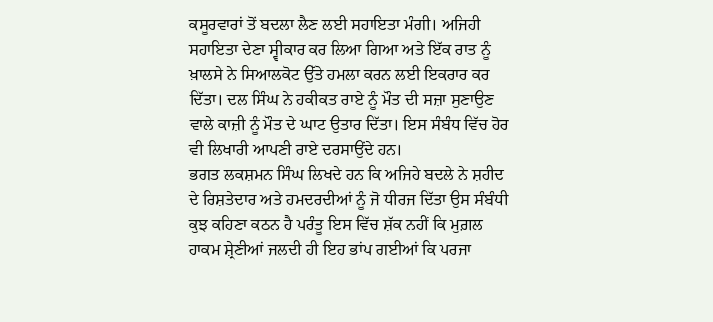ਕਸੂਰਵਾਰਾਂ ਤੋਂ ਬਦਲਾ ਲੈਣ ਲਈ ਸਹਾਇਤਾ ਮੰਗੀ। ਅਜਿਹੀ ਸਹਾਇਤਾ ਦੇਣਾ ਸ੍ਵੀਕਾਰ ਕਰ ਲਿਆ ਗਿਆ ਅਤੇ ਇੱਕ ਰਾਤ ਨੂੰ ਖ਼ਾਲਸੇ ਨੇ ਸਿਆਲਕੋਟ ਉੱਤੇ ਹਮਲਾ ਕਰਨ ਲਈ ਇਕਰਾਰ ਕਰ ਦਿੱਤਾ। ਦਲ ਸਿੰਘ ਨੇ ਹਕੀਕਤ ਰਾਏ ਨੂੰ ਮੌਤ ਦੀ ਸਜ਼ਾ ਸੁਣਾਉਣ ਵਾਲੇ ਕਾਜ਼ੀ ਨੂੰ ਮੌਤ ਦੇ ਘਾਟ ਉਤਾਰ ਦਿੱਤਾ। ਇਸ ਸੰਬੰਧ ਵਿੱਚ ਹੋਰ ਵੀ ਲਿਖਾਰੀ ਆਪਣੀ ਰਾਏ ਦਰਸਾਉਂਦੇ ਹਨ।
ਭਗਤ ਲਕਸ਼ਮਨ ਸਿੰਘ ਲਿਖਦੇ ਹਨ ਕਿ ਅਜਿਹੇ ਬਦਲੇ ਨੇ ਸ਼ਹੀਦ ਦੇ ਰਿਸ਼ਤੇਦਾਰ ਅਤੇ ਹਮਦਰਦੀਆਂ ਨੂੰ ਜੋ ਧੀਰਜ ਦਿੱਤਾ ਉਸ ਸੰਬੰਧੀ ਕੁਝ ਕਹਿਣਾ ਕਠਨ ਹੈ ਪਰੰਤੂ ਇਸ ਵਿੱਚ ਸ਼ੱਕ ਨਹੀਂ ਕਿ ਮੁਗ਼ਲ ਹਾਕਮ ਸ਼੍ਰੇਣੀਆਂ ਜਲਦੀ ਹੀ ਇਹ ਭਾਂਪ ਗਈਆਂ ਕਿ ਪਰਜਾ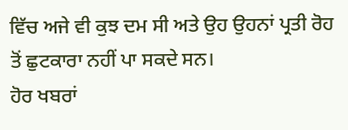ਵਿੱਚ ਅਜੇ ਵੀ ਕੁਝ ਦਮ ਸੀ ਅਤੇ ਉਹ ਉਹਨਾਂ ਪ੍ਰਤੀ ਰੋਹ ਤੋਂ ਛੁਟਕਾਰਾ ਨਹੀਂ ਪਾ ਸਕਦੇ ਸਨ।
ਹੋਰ ਖਬਰਾਂ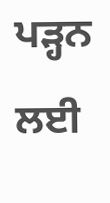ਪੜ੍ਹਨ ਲਈ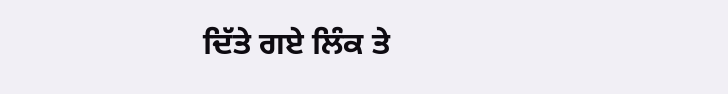ਦਿੱਤੇ ਗਏ ਲਿੰਕ ਤੇ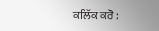ਕਲਿੱਕ ਕਰੋ :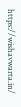https://wishavwarta.in/